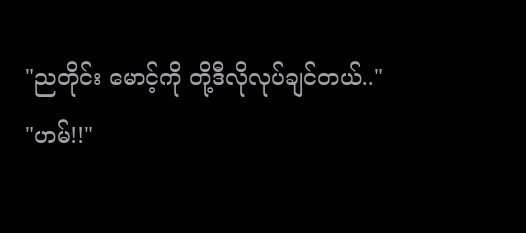"ညတိုင်း မောင့်ကို တို့ဒီလိုလုပ်ချင်တယ်.."
"ဟမ်!!"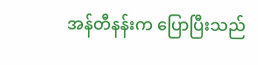အန်တီနန်းက ပြောပြီးသည်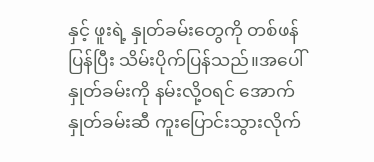နှင့် ဖူးရဲ့ နှုတ်ခမ်းတွေကို တစ်ဖန်ပြန်ပြီး သိမ်းပိုက်ပြန်သည်။အပေါ်နှုတ်ခမ်းကို နမ်းလို့ဝရင် အောက်နှုတ်ခမ်းဆီ ကူးပြောင်းသွားလိုက်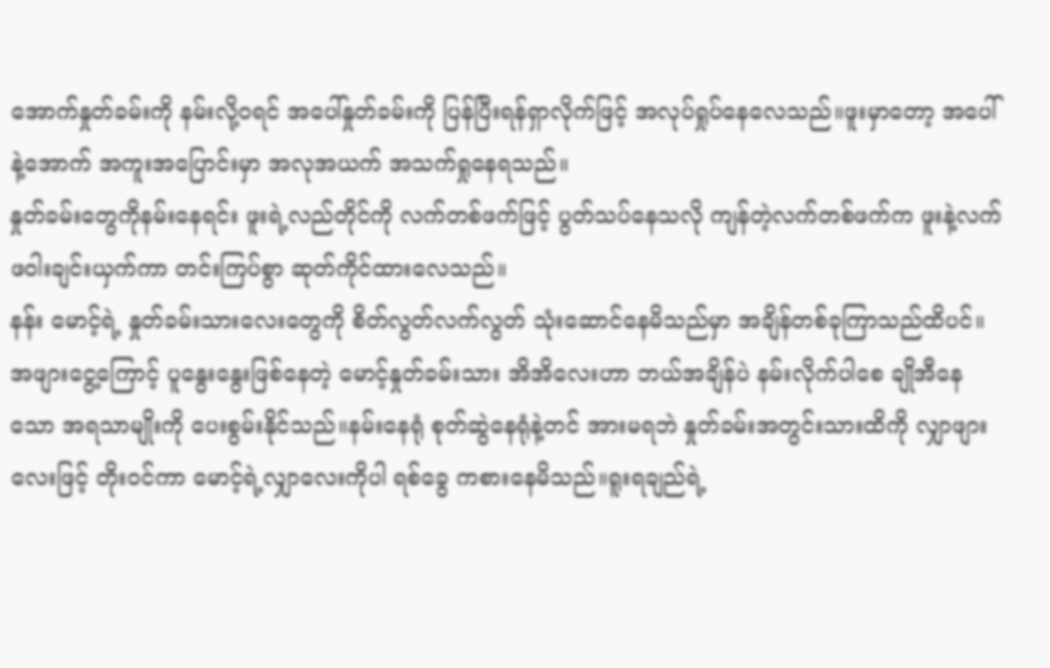အောက်နှုတ်ခမ်းကို နမ်းလို့ဝရင် အပေါ်နှုတ်ခမ်းကို ပြန်ပြီးရန်ရှာလိုက်ဖြင့် အလုပ်ရှုပ်နေလေသည်။ဖူးမှာတော့ အပေါ်နဲ့အောက် အကူးအပြောင်းမှာ အလုအယက် အသက်ရှုနေရသည်။
နှုတ်ခမ်းတွေကိုနမ်းနေရင်း ဖူးရဲ့လည်တိုင်ကို လက်တစ်ဖက်ဖြင့် ပွတ်သပ်နေသလို ကျန်တဲ့လက်တစ်ဖက်က ဖူးနဲ့လက်ဖဝါးချင်းယှက်ကာ တင်းကြပ်စွာ ဆုတ်ကိုင်ထားလေသည်။
နန်း မောင့်ရဲ့ နှုတ်ခမ်းသားလေးတွေကို စိတ်လွတ်လက်လွတ် သုံးဆောင်နေမိသည်မှာ အချိန်တစ်ခုကြာသည်ထိပင်။အဖျားငွေ့ကြောင့် ပူနွေးနွေးဖြစ်နေတဲ့ မောင့်နှုတ်ခမ်းသား အိအိလေးဟာ ဘယ်အချိန်ပဲ နမ်းလိုက်ပါစေ ချိုအီနေသော အရသာမျိုးကို ပေးစွမ်းနိုင်သည်။နမ်းနေရုံ စုတ်ဆွဲနေရုံနဲ့တင် အားမရဘဲ နှုတ်ခမ်းအတွင်းသားထိကို လျှာဖျားလေးဖြင့် တိုးဝင်ကာ မောင့်ရဲ့လျှာလေးကိုပါ ရစ်ခွေ ကစားနေမိသည်။ရူးရချည်ရဲ့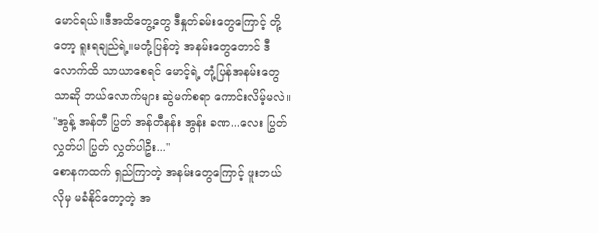မောင်ရယ်။ဒီအထိတွေ့တွေ ဒီနှုတ်ခမ်းတွေကြောင့် တို့တော့ ရူးရချည်ရဲ့။မတုံ့ပြန်တဲ့ အနမ်းတွေတောင် ဒီလောက်ထိ သာယာစေရင် မောင့်ရဲ့ တုံ့ပြန်အနမ်းတွေသာဆို ဘယ်လောက်များ ဆွဲမက်စရာ ကောင်းလိမ့်မလဲ။
"အွန့် အန်တီ ပြွတ် အန်တီနန်း အွန်း ခဏ...လေး ပြွတ် လွှတ်ပါ ပြွတ် လွှတ်ပါဦး..."
စောနကထက် ရှည်ကြာတဲ့ အနမ်းတွေကြောင့် ဖူးဘယ်လိုမှ မခံနိုင်တော့တဲ့ အ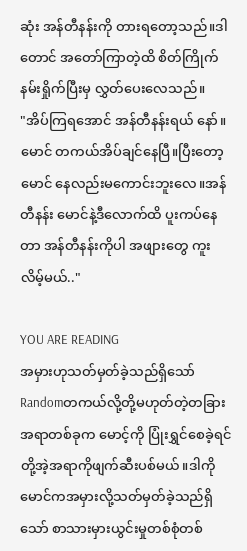ဆုံး အန်တီနန်းကို တားရတော့သည်။ဒါတောင် အတော်ကြာတဲ့ထိ စိတ်ကြိုက် နမ်းရှိုက်ပြီးမှ လွှတ်ပေးလေသည်။
"အိပ်ကြရအောင် အန်တီနန်းရယ် နော်။မောင် တကယ်အိပ်ချင်နေပြီ။ပြီးတော့ မောင် နေလည်းမကောင်းဘူးလေ။အန်တီနန်း မောင်နဲ့ဒီလောက်ထိ ပူးကပ်နေတာ အန်တီနန်းကိုပါ အဖျားတွေ ကူးလိမ့်မယ်.."

YOU ARE READING
အမှားဟုသတ်မှတ်ခဲ့သည်ရှိသော်
Randomတကယ်လို့တို့မဟုတ်တဲ့တခြားအရာတစ်ခုက မောင့်ကို ပြုံးရွှင်စေခဲ့ရင် တို့အဲ့အရာကိုဖျက်ဆီးပစ်မယ်။ဒါကို မောင်ကအမှားလို့သတ်မှတ်ခဲ့သည်ရှိသော် စာသားမှားယွင်းမှုတစ်စုံတစ်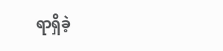ရာရှိခဲ့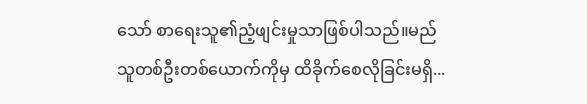သော် စာရေးသူ၏ညံ့ဖျင်းမှုသာဖြစ်ပါသည်။မည်သူတစ်ဦးတစ်ယောက်ကိုမှ ထိခိုက်စေလိုခြင်းမရှိ...